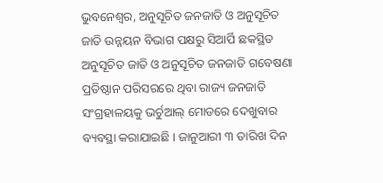ଭୁବନେଶ୍ୱର, ଅନୁସୂଚିତ ଜନଜାତି ଓ ଅନୁସୂଚିତ ଜାତି ଉନ୍ନୟନ ବିଭାଗ ପକ୍ଷରୁ ସିଆର୍ପି ଛକସ୍ଥିତ ଅନୁସୂଚିତ ଜାତି ଓ ଅନୁସୂଚିତ ଜନଜାତି ଗବେଷଣା ପ୍ରତିଷ୍ଠାନ ପରିସରରେ ଥିବା ରାଜ୍ୟ ଜନଜାତି ସଂଗ୍ରହାଳୟକୁ ଭର୍ଚୁଆଲ୍ ମୋଡରେ ଦେଖୁବାର ବ୍ୟବସ୍ଥା କରାଯାଇଛି । ଜାନୁଆରୀ ୩ ତାରିଖ ଦିନ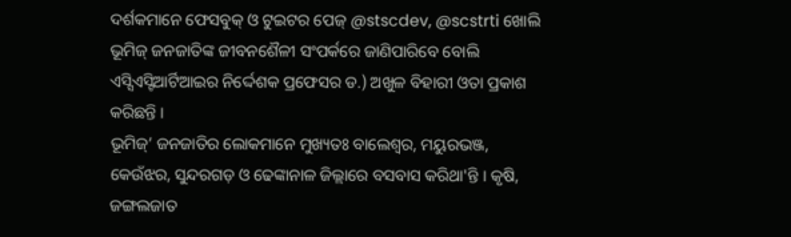ଦର୍ଶକମାନେ ଫେସବୁକ୍ ଓ ଟୁଇଟର ପେଜ୍ @stscdev, @scstrti ଖୋଲି ଭୂମିଜ୍ ଜନଜାତିଙ୍କ ଜୀବନଶୈଳୀ ସଂପର୍କରେ ଜାଣିପାରିବେ ବୋଲି ଏସ୍ସିଏସ୍ଟିଆର୍ଟିଆଇର ନିର୍ଦ୍ଦେଶକ ପ୍ରଫେସର ଡ.) ଅଖୁଳ ବିହାରୀ ଓତା ପ୍ରକାଶ କରିଛନ୍ତି ।
ଭୂମିଜ୍’ ଜନଜାତିର ଲୋକମାନେ ମୁଖ୍ୟତଃ ବାଲେଶ୍ବର, ମୟୁରଭଞ୍ଜ, କେଉଁଝର, ସୁନ୍ଦରଗଡ଼ ଓ ଢେଙ୍କାନାଳ ଜିଲ୍ଲାରେ ବସବାସ କରିଥା'ନ୍ତି । କୃଷି, ଜଙ୍ଗଲଜାତ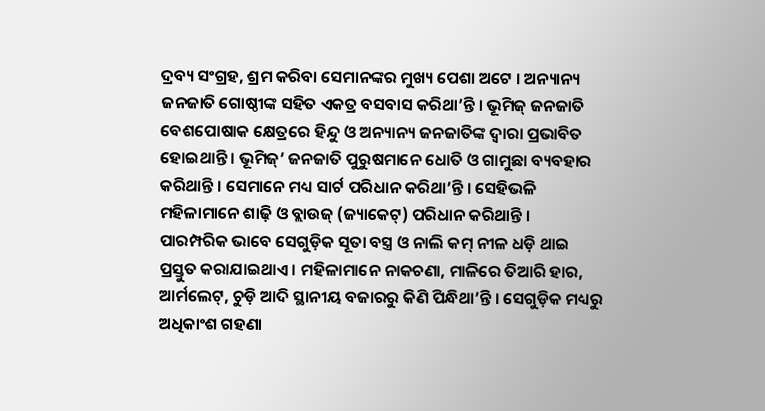ଦ୍ରବ୍ୟ ସଂଗ୍ରହ, ଶ୍ରମ କରିବା ସେମାନଙ୍କର ମୁଖ୍ୟ ପେଶା ଅଟେ । ଅନ୍ୟାନ୍ୟ ଜନଜାତି ଗୋଷ୍ଠୀଙ୍କ ସହିତ ଏକତ୍ର ବସବାସ କରିଥା’ନ୍ତି । ଭୂମିଜ୍ ଜନଜାତି ବେଶପୋଷାକ କ୍ଷେତ୍ରରେ ହିନ୍ଦୁ ଓ ଅନ୍ୟାନ୍ୟ ଜନଜାତିଙ୍କ ଦ୍ବାରା ପ୍ରଭାବିତ ହୋଇଥାନ୍ତି । ଭୂମିଜ୍’ ଜନଜାତି ପୁରୁଷମାନେ ଧୋତି ଓ ଗାମୁଛା ବ୍ୟବହାର କରିଥାନ୍ତି । ସେମାନେ ମଧ୍ୟ ସାର୍ଟ ପରିଧାନ କରିଥା’ନ୍ତି । ସେହିଭଳି ମହିଳାମାନେ ଶାଢ଼ି ଓ ବ୍ଲାଉଜ୍ (ଜ୍ୟାକେଟ୍) ପରିଧାନ କରିଥାନ୍ତି ।
ପାରମ୍ପରିକ ଭାବେ ସେଗୁଡ଼ିକ ସୂତା ବସ୍ତ୍ର ଓ ନାଲି କମ୍ ନୀଳ ଧଡ଼ି ଥାଇ ପ୍ରସ୍ତୁତ କରାଯାଇଥାଏ । ମହିଳାମାନେ ନାକଚଣା, ମାଳିରେ ତିଆରି ହାର, ଆର୍ମଲେଟ୍, ଚୁଡ଼ି ଆଦି ସ୍ଥାନୀୟ ବଜାରରୁ କିଣି ପିନ୍ଧିଥା’ନ୍ତି । ସେଗୁଡ଼ିକ ମଧ୍ୟରୁ ଅଧିକାଂଶ ଗହଣା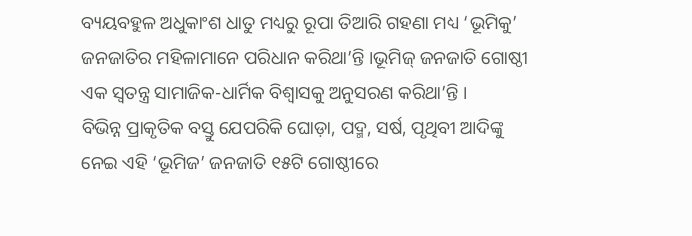ବ୍ୟୟବହୁଳ ଅଧୁକାଂଶ ଧାତୁ ମଧ୍ୟରୁ ରୂପା ତିଆରି ଗହଣା ମଧ୍ୟ ‘ଭୂମିକୁ’ ଜନଜାତିର ମହିଳାମାନେ ପରିଧାନ କରିଥା’ନ୍ତି ।ଭୂମିଜ୍ ଜନଜାତି ଗୋଷ୍ଠୀ ଏକ ସ୍ଵତନ୍ତ୍ର ସାମାଜିକ-ଧାର୍ମିକ ବିଶ୍ୱାସକୁ ଅନୁସରଣ କରିଥା’ନ୍ତି ।
ବିଭିନ୍ନ ପ୍ରାକୃତିକ ବସ୍ତୁ ଯେପରିକି ଘୋଡ଼ା, ପଦ୍ମ, ସର୍ଷ, ପୃଥିବୀ ଆଦିଙ୍କୁ ନେଇ ଏହି ‘ଭୂମିଜ’ ଜନଜାତି ୧୫ଟି ଗୋଷ୍ଠୀରେ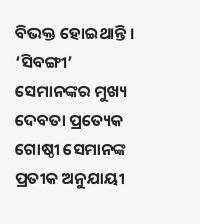ବିଭକ୍ତ ହୋଇଥାନ୍ତି । ‘ସିବଙ୍ଗୀ’ ସେମାନଙ୍କର ମୁଖ୍ୟ ଦେବତା ପ୍ରତ୍ୟେକ ଗୋଷ୍ଠୀ ସେମାନଙ୍କ ପ୍ରତୀକ ଅନୁଯାୟୀ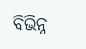ବିଭିନ୍ନ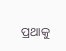ପ୍ରଥାକୁ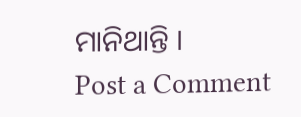ମାନିଥାନ୍ତି ।
Post a Comment